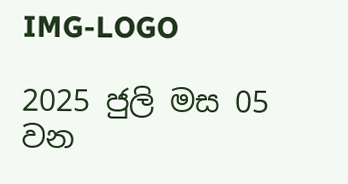IMG-LOGO

2025 ජුලි මස 05 වන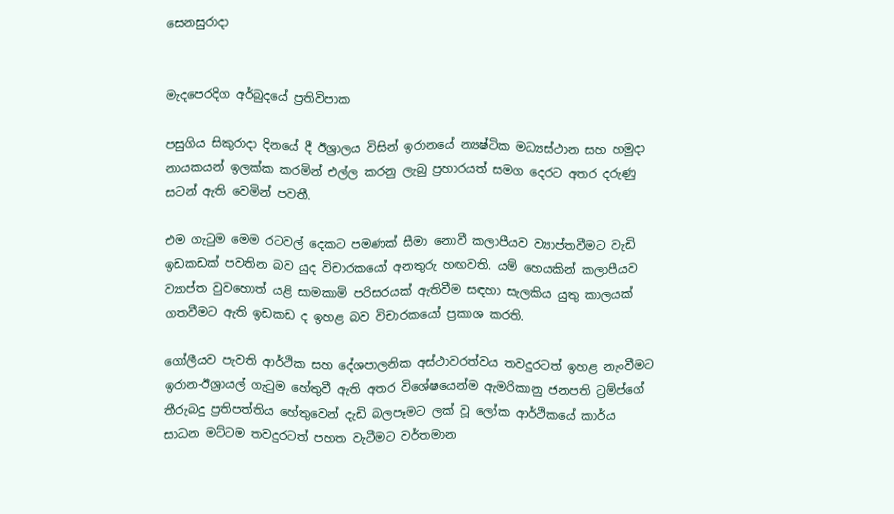සෙනසුරාදා


මැදපෙරදිග අර්බුදයේ ප්‍රතිවිපාක

පසුගිය සිකුරාදා දිනයේ දී ඊශ්‍රාලය විසින් ඉරානයේ න්‍යෂ්ටික මධ්‍යස්ථාන සහ හමුදා නායකයන් ඉලක්ක කරමින් එල්ල කරනු ලැබු ප්‍රහාරයත් සමග දෙරට අතර දරුණු සටන් ඇති වෙමින් පවතී.

එම ගැටුම මෙම රටවල් දෙකට පමණක් සීමා නොවී කලාපීයව ව්‍යාප්තවීමට වැඩි ඉඩකඩක් පවතින බව යුද විචාරකයෝ අනතුරු හඟවති. යම් හෙයකින් කලාපීයව ව්‍යාප්ත වුවහොත් යළි සාමකාමි පරිසරයක් ඇතිවීම සඳහා සැලකිය යුතු කාලයක් ගතවීමට ඇති ඉඩකඩ ද ඉහළ බව විචාරකයෝ ප්‍රකාශ කරති.

ගෝලීයව පැවති ආර්ථික සහ දේශපාලනික අස්ථාවරත්වය තවදුරටත් ඉහළ නැංවීමට ඉරාන-ඊශ්‍රායල් ගැටුම හේතුවී ඇති අතර විශේෂයෙන්ම ඇමරිකානු ජනපති ට්‍රම්ප්ගේ තීරුබදු ප්‍රතිපත්තිය හේතුවෙන් දැඩි බලපෑමට ලක් වූ ලෝක ආර්ථිකයේ කාර්ය සාධන මට්ටම තවදුරටත් පහත වැටීමට වර්තමාන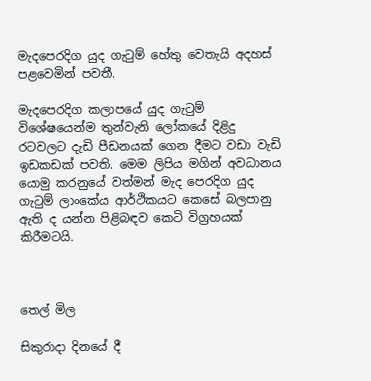මැදපෙරදිග යුද ගැටුම් හේතු වෙතැයි අදහස් පළවෙමින් පවතී.

මැදපෙරදිග කලාපයේ යුද ගැටුම් විශේෂයෙන්ම තුන්වැනි ලෝකයේ දිළිදු රටවලට දැඩි පීඩනයක් ගෙන දීමට වඩා වැඩි ඉඩකඩක් පවති. මෙම ලිපිය මගින් අවධානය යොමු කරනුයේ වත්මන් මැද පෙරදිග යුද ගැටුම් ලාංකේය ආර්ථිකයට කෙසේ බලපානු ඇති ද යන්න පිළිබඳව කෙටි විග්‍රහයක් කිරීමටයි.



තෙල් මිල

සිකුරාදා දිනයේ දී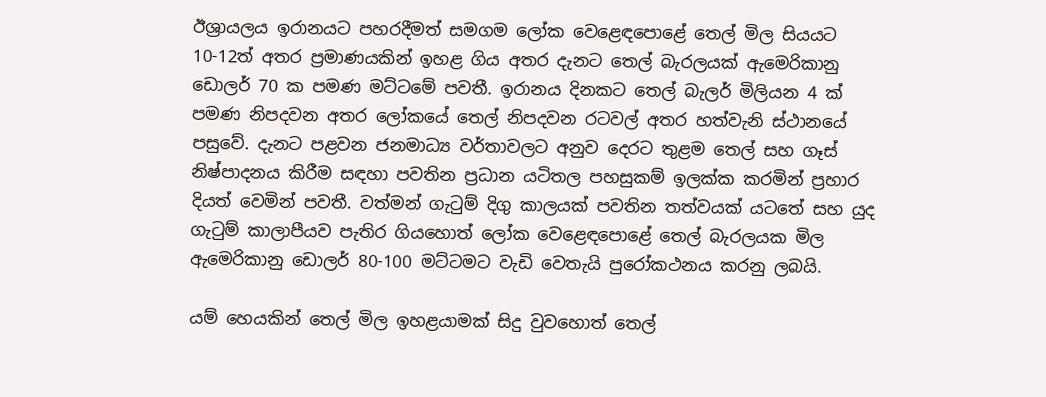ඊශ්‍රායලය ඉරානයට පහරදීමත් සමගම ලෝක වෙළෙඳපොළේ තෙල් මිල සියයට 10-12ත් අතර ප්‍රමාණයකින් ඉහළ ගිය අතර දැනට තෙල් බැරලයක් ඇමෙරිකානු ඩොලර් 70 ක පමණ මට්ටමේ පවතී. ඉරානය දිනකට තෙල් බැලර් මිලියන 4 ක් පමණ නිපදවන අතර ලෝකයේ තෙල් නිපදවන රටවල් අතර හත්වැනි ස්ථානයේ පසුවේ. දැනට පළවන ජනමාධ්‍ය වර්තාවලට අනුව දෙරට තුළම තෙල් සහ ගෑස් නිෂ්පාදනය කිරීම සඳහා පවතින ප්‍රධාන යටිතල පහසුකම් ඉලක්ක කරමින් ප්‍රහාර දියත් වෙමින් පවතී. වත්මන් ගැටුම් දිගු කාලයක් පවතින තත්වයක් යටතේ සහ යුද ගැටුම් කාලාපීයව පැතිර ගියහොත් ලෝක වෙළෙඳපොළේ තෙල් බැරලයක මිල ඇමෙරිකානු ඩොලර් 80-100 මට්ටමට වැඩි වෙතැයි පුරෝකථනය කරනු ලබයි.

යම් හෙයකින් තෙල් මිල ඉහළයාමක් සිදු වුවහොත් තෙල්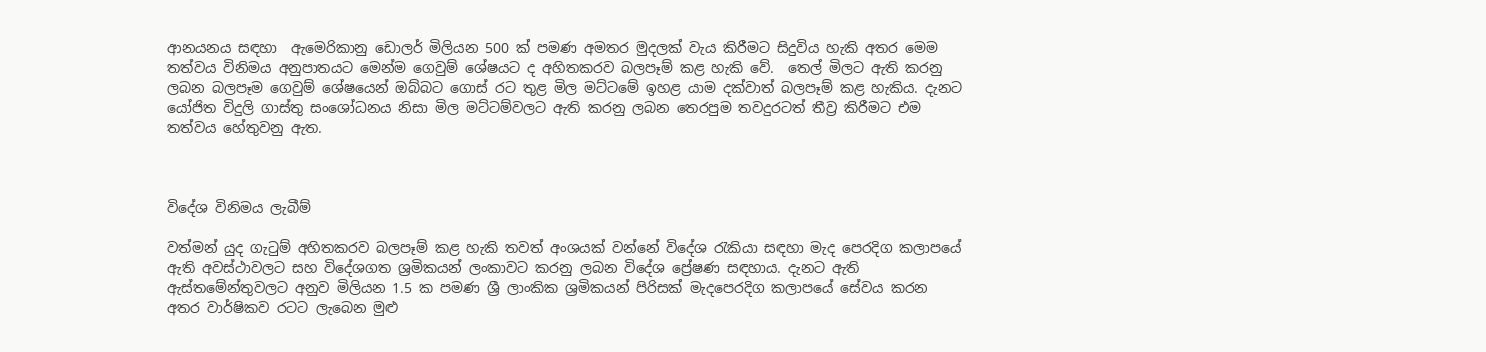ආනයනය සඳහා  ඇමෙරිකානු ඩොලර් මිලියන 500 ක් පමණ අමතර මුදලක් වැය කිරීමට සිදුවිය හැකි අතර මෙම තත්වය විනිමය අනුපාතයට මෙන්ම ගෙවුම් ශේෂයට ද අහිතකරව බලපෑම් කළ හැකි වේ.  තෙල් මිලට ඇති කරනු ලබන බලපෑම ගෙවුම් ශේෂයෙන් ඔබ්බට ගොස් රට තුළ මිල මට්ටමේ ඉහළ යාම දක්වාත් බලපෑම් කළ හැකිය. දැනට යෝජිත විදුලි ගාස්තු සංශෝධනය නිසා මිල මට්ටම්වලට ඇති කරනු ලබන තෙරපුම තවදුරටත් තීව්‍ර කිරීමට එම තත්වය හේතුවනු ඇත.



විදේශ විනිමය ලැබීම්

වත්මන් යුද ගැටුම් අහිතකරව බලපෑම් කළ හැකි තවත් අංශයක් වන්නේ විදේශ රැකියා සඳහා මැද පෙරදිග කලාපයේ ඇති අවස්ථාවලට සහ විදේශගත ශ්‍රමිකයන් ලංකාවට කරනු ලබන විදේශ ප්‍රේෂණ සඳහාය. දැනට ඇති ඇස්තමේන්තුවලට අනුව මිලියන 1.5 ක පමණ ශ්‍රී ලාංකික ශ්‍රමිකයන් පිරිසක් මැදපෙරදිග කලාපයේ සේවය කරන අතර වාර්ෂිකව රටට ලැබෙන මුළු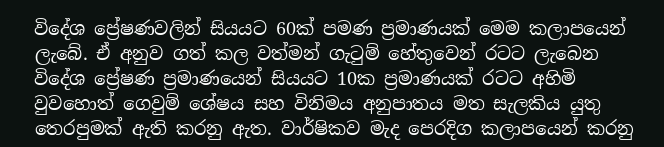විදේශ ප්‍රේෂණවලින් සියයට 60ක් පමණ ප්‍රමාණයක් මෙම කලාපයෙන් ලැබේ. ඒ අනුව ගත් කල වත්මන් ගැටුම් හේතුවෙන් රටට ලැබෙන විදේශ ප්‍රේෂණ ප්‍රමාණයෙන් සියයට 10ක ප්‍රමාණයක් රටට අහිමි වුවහොත් ගෙවුම් ශේෂය සහ විනිමය අනුපාතය මත සැලකිය යුතු තෙරපුමක් ඇති කරනු ඇත. වාර්ෂිකව මැද පෙරදිග කලාපයෙන් කරනු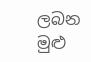ලබන මුළු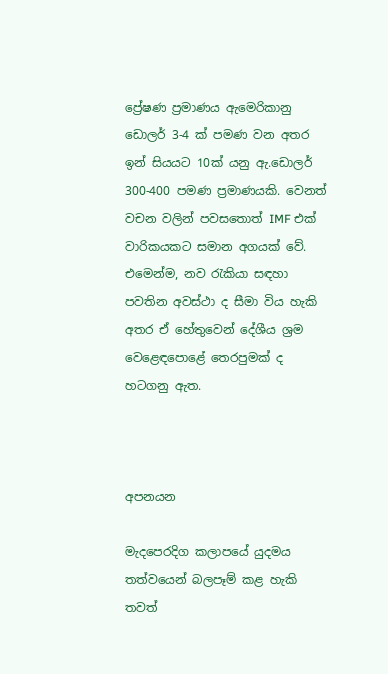ප්‍රේෂණ ප්‍රමාණය ඇමෙරිකානු ඩොලර් 3-4 ක් පමණ වන අතර ඉන් සියයට 10ක් යනු ඇ.ඩොලර් 300-400 පමණ ප්‍රමාණයකි. වෙනත් වචන වලින් පවසතොත් IMF එක් වාරිකයකට සමාන අගයක් වේ. එමෙන්ම, නව රැකියා සඳහා පවතින අවස්ථා ද සීමා විය හැකි අතර ඒ හේතුවෙන් දේශීය ශ්‍රම වෙළෙඳපොළේ තෙරපුමක් ද හටගනු ඇත.



අපනයන

මැදපෙරදිග කලාපයේ යුදමය තත්වයෙන් බලපෑම් කළ හැකි තවත්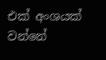එක් අංශයක් වන්නේ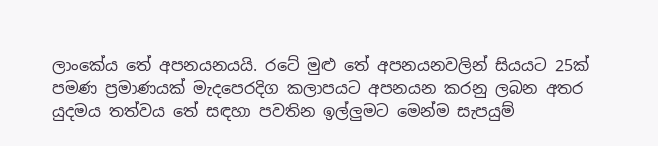ලාංකේය තේ අපනයනයයි. රටේ මුළු තේ අපනයනවලින් සියයට 25ක් පමණ ප්‍රමාණයක් මැදපෙරදිග කලාපයට අපනයන කරනු ලබන අතර යුදමය තත්වය තේ සඳහා පවතින ඉල්ලු‍මට මෙන්ම සැපයුම්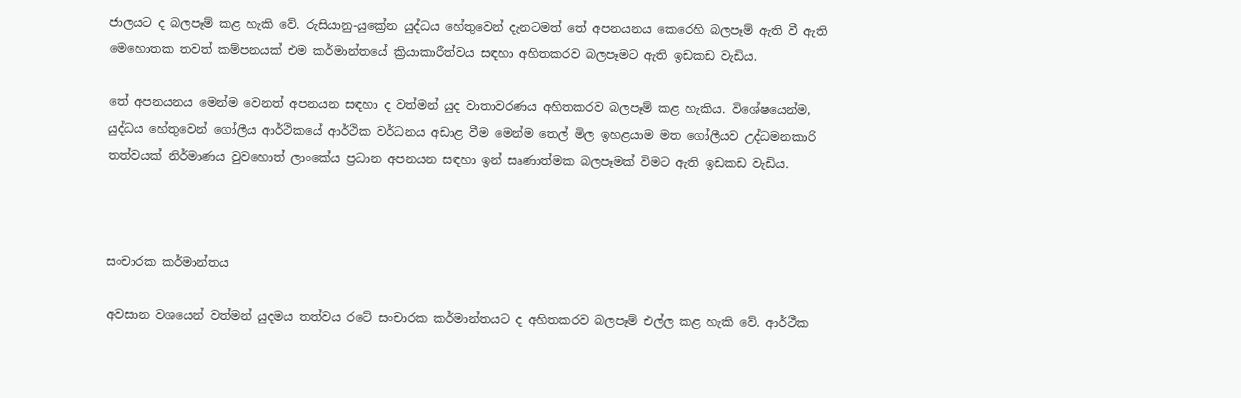ජාලයට ද බලපෑම් කළ හැකි වේ. රුසියානු-යුක්‍රේන යුද්ධය හේතුවෙන් දැනටමත් තේ අපනයනය කෙරෙහි බලපෑම් ඇති වී ඇති මෙහොතක තවත් කම්පනයක් එම කර්මාන්තයේ ක්‍රියාකාරීත්වය සඳහා අහිතකරව බලපෑමට ඇති ඉඩකඩ වැඩිය.

තේ අපනයනය මෙන්ම වෙනත් අපනයන සඳහා ද වත්මන් යුද වාතාවරණය අහිතකරව බලපෑම් කළ හැකිය. විශේෂයෙන්ම, යුද්ධය හේතුවෙන් ගෝලීය ආර්ථිකයේ ආර්ථික වර්ධනය අඩාළ වීම මෙන්ම තෙල් මිල ඉහළයාම මත ගෝලීයව උද්ධමනකාරි තත්වයක් නිර්මාණය වුවහොත් ලාංකේය ප්‍රධාන අපනයන සඳහා ඉන් සෘණාත්මක බලපෑමක් විමට ඇති ඉඩකඩ වැඩිය.



සංචාරක කර්මාන්තය

අවසාන වශයෙන් වත්මන් යුදමය තත්වය රටේ සංචාරක කර්මාන්තයට ද අහිතකරව බලපෑම් එල්ල කළ හැකි වේ. ආර්ථීක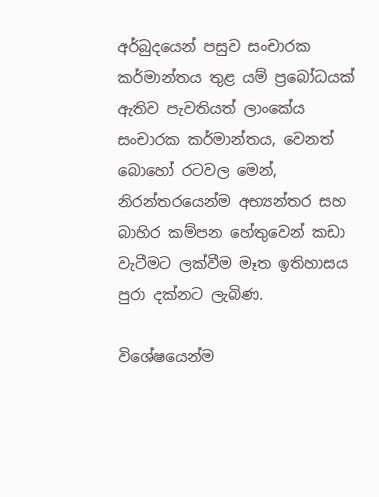අර්බුදයෙන් පසුව සංචාරක කර්මාන්තය තුළ යම් ප්‍රබෝධයක් ඇතිව පැවතියත් ලාංකේය සංචාරක කර්මාන්තය, වෙනත් බොහෝ රටවල මෙන්, නිරන්තරයෙන්ම අභ්‍යන්තර සහ බාහිර කම්පන හේතුවෙන් කඩා වැටීමට ලක්වීම මෑත ඉතිහාසය පුරා දක්නට ලැබිණ.

විශේෂයෙන්ම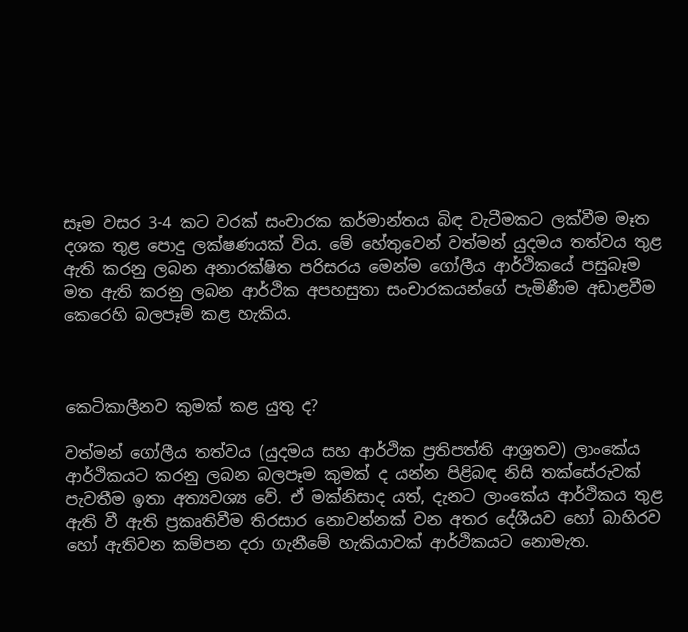සෑම වසර 3-4 කට වරක් සංචාරක කර්මාන්තය බිඳ වැටීමකට ලක්වීම මෑත දශක තුළ පොදු ලක්ෂණයක් විය. මේ හේතුවෙන් වත්මන් යුදමය තත්වය තුළ ඇති කරනු ලබන අනාරක්ෂිත පරිසරය මෙන්ම ගෝලීය ආර්ථිකයේ පසුබෑම මත ඇති කරනු ලබන ආර්ථික අපහසුතා සංචාරකයන්ගේ පැමිණීම අඩාළවීම කෙරෙහි බලපෑම් කළ හැකිය.



කෙටිකාලීනව කුමක් කළ යුතු ද?

වත්මන් ගෝලීය තත්වය (යුදමය සහ ආර්ථික ප්‍රතිපත්ති ආශ්‍රතව) ලාංකේය ආර්ථිකයට කරනු ලබන බලපෑම කුමක් ද යන්න පිළිබඳ නිසි තක්සේරුවක් පැවතීම ඉතා අත්‍යවශ්‍ය වේ. ඒ මක්නිසාද යත්, දැනට ලාංකේය ආර්ථිකය තුළ ඇති වී ඇති ප්‍රකෘතිවීම තිරසාර නොවන්නක් වන අතර දේශීයව හෝ බාහිරව හෝ ඇතිවන කම්පන දරා ගැනීමේ හැකියාවක් ආර්ථිකයට නොමැත.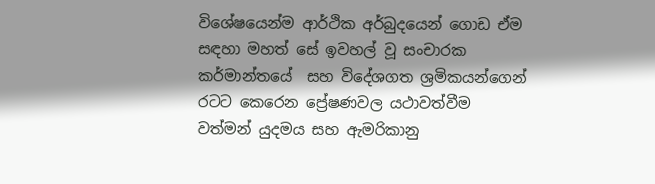විශේෂයෙන්ම ආර්ථික අර්බුදයෙන් ගොඩ ඒම සඳහා මහත් සේ ඉවහල් වූ සංචාරක කර්මාන්තයේ  සහ විදේශගත ශ්‍රමිකයන්ගෙන් රටට කෙරෙන ප්‍රේෂණවල යථාවත්වීම වත්මන් යුදමය සහ ඇමරිකානු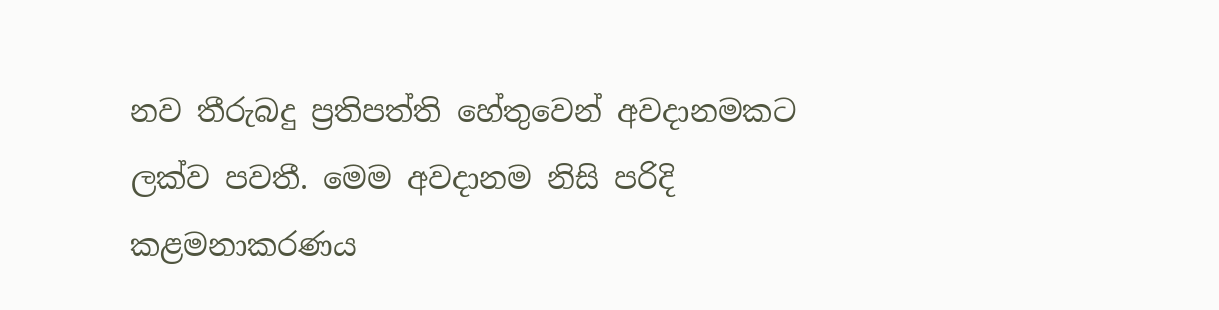නව තීරුබදු ප්‍රතිපත්ති හේතුවෙන් අවදානමකට ලක්ව පවතී. මෙම අවදානම නිසි පරිදි කළමනාකරණය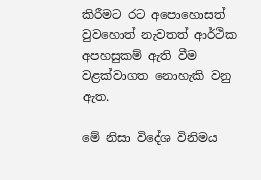කිරීමට රට අපොහොසත් වුවහොත් නැවතත් ආර්ථික අපහසුකම් ඇති වීම වළක්වාගත නොහැකි වනු ඇත.

මේ නිසා විදේශ විනිමය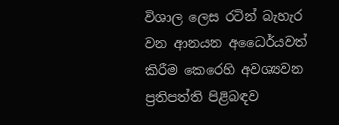විශාල ලෙස රටින් බැහැර වන ආනයන අධෛර්යවත් කිරීම කෙරෙහි අවශ්‍යවන ප්‍රතිපත්ති පිළිබඳව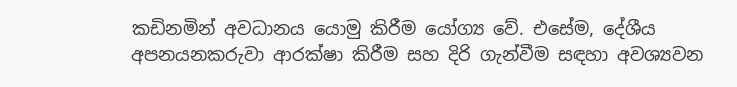කඩිනමින් අවධානය යොමු කිරීම යෝග්‍ය වේ. එසේම, දේශීය අපනයනකරුවා ආරක්ෂා කිරීම සහ දිරි ගැන්වීම සඳහා අවශ්‍යවන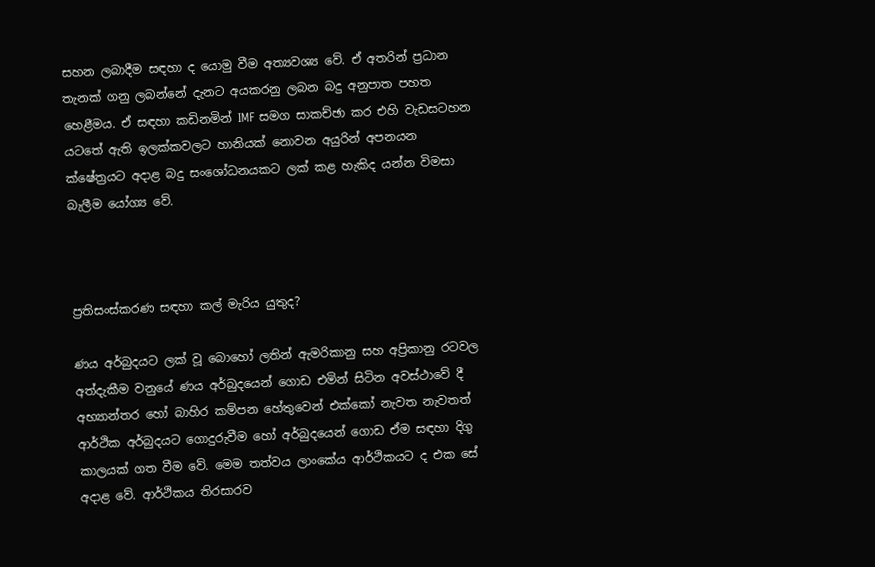සහන ලබාදීම සඳහා ද යොමු වීම අත්‍යවශ්‍ය වේ. ඒ අතරින් ප්‍රධාන තැනක් ගනු ලබන්නේ දැනට අයකරනු ලබන බදු අනුපාත පහත හෙළීමය. ඒ සඳහා කඩිනමින් IMF සමග සාකච්ඡා කර එහි වැඩසටහන යටතේ ඇති ඉලක්කවලට හානියක් නොවන අයුරින් අපනයන ක්ෂේත්‍රයට අදාළ බදු සංශෝධනයකට ලක් කළ හැකිද යන්න විමසා බැලීම යෝග්‍ය වේ.



ප්‍රතිසංස්කරණ සඳහා කල් මැරිය යුතුද?

ණය අර්බුදයට ලක් වූ බොහෝ ලතින් ඇමරිකානු සහ අප්‍රිකානු රටවල අත්දැකීම වනුයේ ණය අර්බුදයෙන් ගොඩ එමින් සිටින අවස්ථාවේ දී අභ්‍යාන්තර හෝ බාහිර කම්පන හේතුවෙන් එක්කෝ නැවත නැවතත් ආර්ථික අර්බුදයට ගොදුරුවීම හෝ අර්බුදයෙන් ගොඩ ඒම සඳහා දිගු කාලයක් ගත වීම වේ. මෙම තත්වය ලාංකේය ආර්ථිකයට ද එක සේ අදාළ වේ. ආර්ථිකය තිරසාරව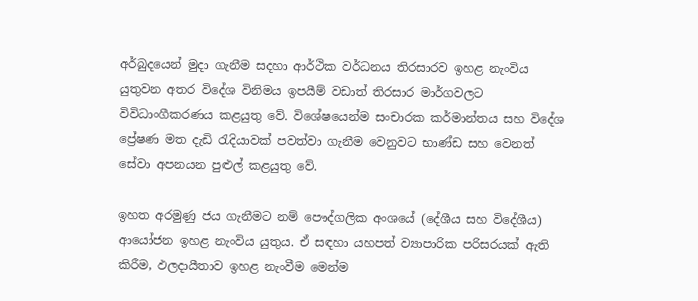අර්බුදයෙන් මුදා ගැනීම සදහා ආර්ථික වර්ධනය තිරසාරව ඉහළ නැංවිය යුතුවන අතර විදේශ විනිමය ඉපයීම් වඩාත් තිරසාර මාර්ගවලට විවිධාංගීකරණය කළයුතු වේ. විශේෂයෙන්ම සංචාරක කර්මාන්තය සහ විදේශ ප්‍රේෂණ මත දැඩි රැදියාවක් පවත්වා ගැනීම වෙනුවට භාණ්ඩ සහ වෙනත් සේවා අපනයන පුළුල් කළයුතු වේ.

ඉහත අරමුණු ජය ගැනීමට නම් පෞද්ගලික අංශයේ (දේශීය සහ විදේශීය) ආයෝජන ඉහළ නැංවිය යුතුය. ඒ සඳහා යහපත් ව්‍යාපාරික පරිසරයක් ඇති කිරීම, ඵලදායීතාව ඉහළ නැංවීම මෙන්ම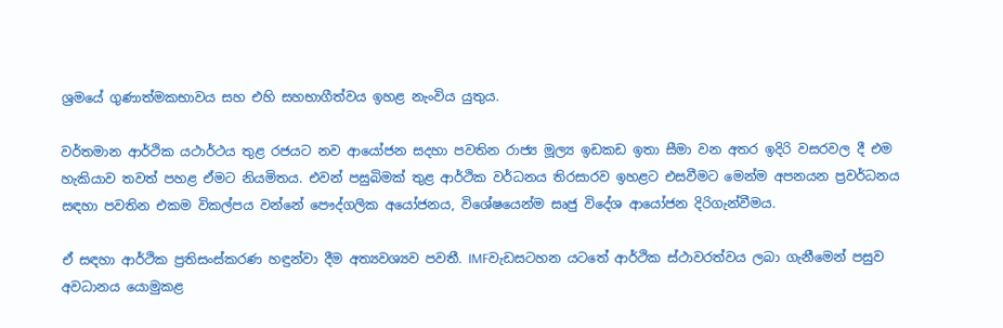ශ්‍රමයේ ගුණාත්මකභාවය සහ එහි සහභාගීත්වය ඉහළ නැංවිය යුතුය.

වර්තමාන ආර්ථික යථාර්ථය තුළ රජයට නව ආයෝජන සදහා පවතින රාජ්‍ය මූල්‍ය ඉඩකඩ ඉතා සීමා වන අතර ඉදිරි වසරවල දී එම හැකියාව තවත් පහළ ඒමට නියමිතය. එවන් පසුබිමක් තුළ ආර්ථික වර්ධනය තිරසාරව ඉහළට එසවීමට මෙන්ම අපනයන ප්‍රවර්ධනය සඳහා පවතින එකම විකල්පය වන්නේ පෞද්ගලික අයෝජනය, විශේෂයෙන්ම සෘජු විදේශ ආයෝජන දිරිගැන්වීමය.

ඒ සඳහා ආර්ථික ප්‍රතිසංස්කරණ හඳුන්වා දීම අත්‍යවශ්‍යව පවතී. IMFවැඩසටහන යටතේ ආර්ථික ස්ථාවරත්වය ලබා ගැනීමෙන් පසුව අවධානය යොමුකළ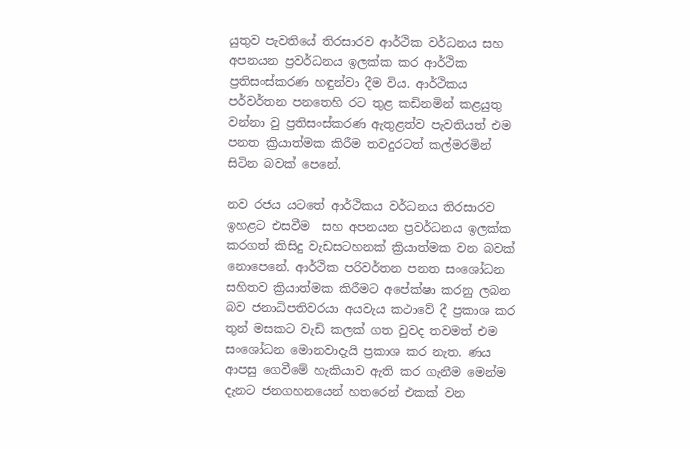යුතුව පැවතියේ තිරසාරව ආර්ථික වර්ධනය සහ අපනයන ප්‍රවර්ධනය ඉලක්ක කර ආර්ථික ප්‍රතිසංස්කරණ හඳුන්වා දීම විය. ආර්ථිකය පර්වර්තන පනතෙහි රට තුළ කඩිනමින් කළයුතු වන්නා වු ප්‍රතිසංස්කරණ ඇතුළත්ව පැවතියත් එම පනත ක්‍රියාත්මක කිරීම තවදුරටත් කල්මරමින් සිටින බවක් පෙනේ.

නව රජය යටතේ ආර්ථිකය වර්ධනය තිරසාරව ඉහළට එසවීම  සහ අපනයන ප්‍රවර්ධනය ඉලක්ක කරගත් කිසිදු වැඩසටහනක් ක්‍රියාත්මක වන බවක් නොපෙනේ. ආර්ථික පරිවර්තන පනත සංශෝධන සහිතව ක්‍රියාත්මක කිරීමට අපේක්ෂා කරනු ලබන බව ජනාධිපතිවරයා අයවැය කථාවේ දී ප්‍රකාශ කර තුන් මසකට වැඩි කලක් ගත වුවද තවමත් එම සංශෝධන මොනවාදැයි ප්‍රකාශ කර නැත. ණය ආපසු ගෙවීමේ හැකියාව ඇති කර ගැනීම මෙන්ම දැනට ජනගහනයෙන් හතරෙන් එකක් වන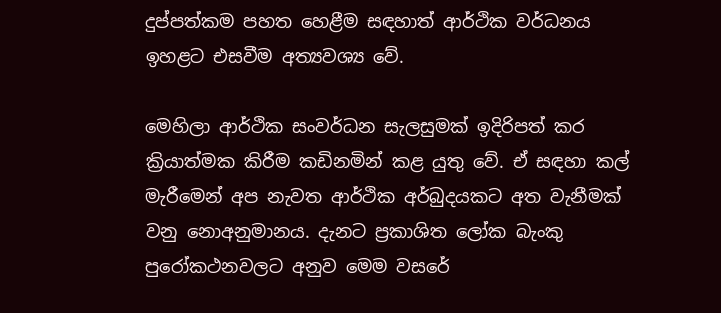දුප්පත්කම පහත හෙළීම සඳහාත් ආර්ථික වර්ධනය ඉහළට එසවීම අත්‍යවශ්‍ය වේ.

මෙහිලා ආර්ථික සංවර්ධන සැලසුමක් ඉදිරිපත් කර ක්‍රියාත්මක කිරීම කඩිනමින් කළ යුතු වේ. ඒ සඳහා කල් මැරීමෙන් අප නැවත ආර්ථික අර්බුදයකට අත වැනීමක් වනු නොඅනුමානය. දැනට ප්‍රකාශිත ලෝක බැංකු පුරෝකථනවලට අනුව මෙම වසරේ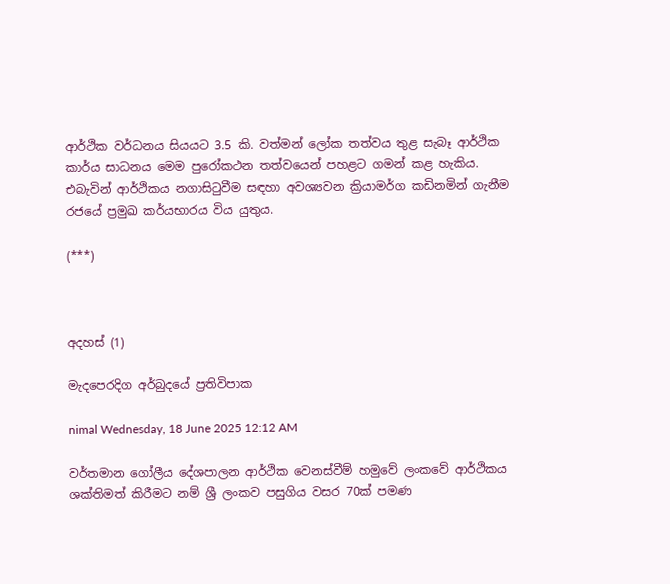ආර්ථික වර්ධනය සියයට 3.5 කි. වත්මන් ලෝක තත්වය තුළ සැබෑ ආර්ථික කාර්ය සාධනය මෙම පුරෝකථන තත්වයෙන් පහළට ගමන් කළ හැකිය. එබැවින් ආර්ථිකය නගාසිටුවීම සඳහා අවශ්‍යවන ක්‍රියාමර්ග කඩිනමින් ගැනීම රජයේ ප්‍රමුඛ කර්යභාරය විය යුතුය.

(***)



අදහස් (1)

මැදපෙරදිග අර්බුදයේ ප්‍රතිවිපාක

nimal Wednesday, 18 June 2025 12:12 AM

වර්තමාන ගෝලීය දේශපාලන ආර්ථික වෙනස්වීම් හමුවේ ලංකවේ ආර්ථිකය ශක්තිමත් කිරීමට නම් ශ්‍රී ලංකව පසුගිය වසර 70ක් පමණ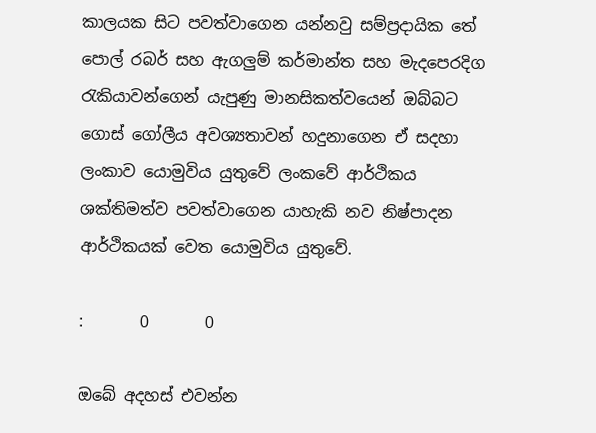කාලයක සිට පවත්වාගෙන යන්නවු සම්ප්‍රදායික තේ පොල් රබර් සහ ඇගලුම් කර්මාන්ත සහ මැදපෙරදිග රැකියාවන්ගෙන් යැපුණු මානසිකත්වයෙන් ඔබ්බට ගොස් ගෝලීය අවශ්‍යතාවන් හදුනාගෙන ඒ සදහා ලංකාව යොමුවිය යුතුවේ ලංකවේ ආර්ථිකය ශක්තිමත්ව පවත්වාගෙන යාහැකි නව නිෂ්පාදන ආර්ථිකයක් වෙත යොමුවිය යුතුවේ.

:       0       0

ඔබේ අදහස් එවන්න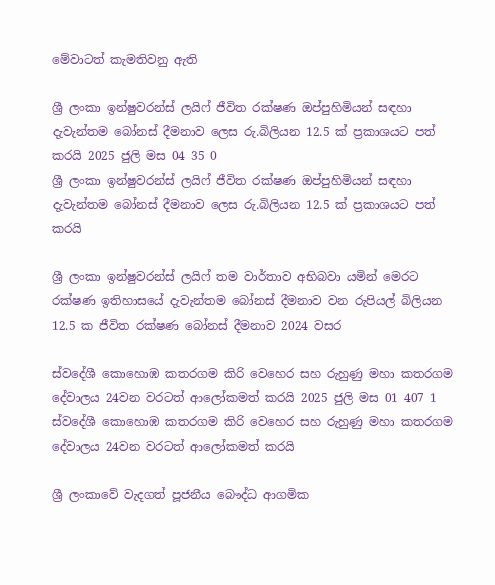මේවාටත් කැමතිවනු ඇති

ශ්‍රී ලංකා ඉන්ෂුවරන්ස් ලයිෆ් ජීවිත රක්ෂණ ඔප්පුහිමියන් සඳහා දැවැන්තම බෝනස් දීමනාව ලෙස රු.බිලියන 12.5 ක් ප්‍රකාශයට පත් කරයි 2025 ජුලි මස 04 35 0
ශ්‍රී ලංකා ඉන්ෂුවරන්ස් ලයිෆ් ජීවිත රක්ෂණ ඔප්පුහිමියන් සඳහා දැවැන්තම බෝනස් දීමනාව ලෙස රු.බිලියන 12.5 ක් ප්‍රකාශයට පත් කරයි

ශ්‍රී ලංකා ඉන්ෂුවරන්ස් ලයිෆ් තම වාර්තාව අභිබවා යමින් මෙරට රක්ෂණ ඉතිහාසයේ දැවැන්තම බෝනස් දීමනාව වන රුපියල් බිලියන 12.5 ක ජීවිත රක්ෂණ බෝනස් දීමනාව 2024 වසර

ස්වදේශී කොහොඹ කතරගම කිරි වෙහෙර සහ රුහුණු මහා කතරගම දේවාලය 24වන වරටත් ආලෝකමත් කරයි 2025 ජුලි මස 01 407 1
ස්වදේශී කොහොඹ කතරගම කිරි වෙහෙර සහ රුහුණු මහා කතරගම දේවාලය 24වන වරටත් ආලෝකමත් කරයි

ශ්‍රී ලංකාවේ වැදගත් පූජනීය බෞද්ධ ආගමික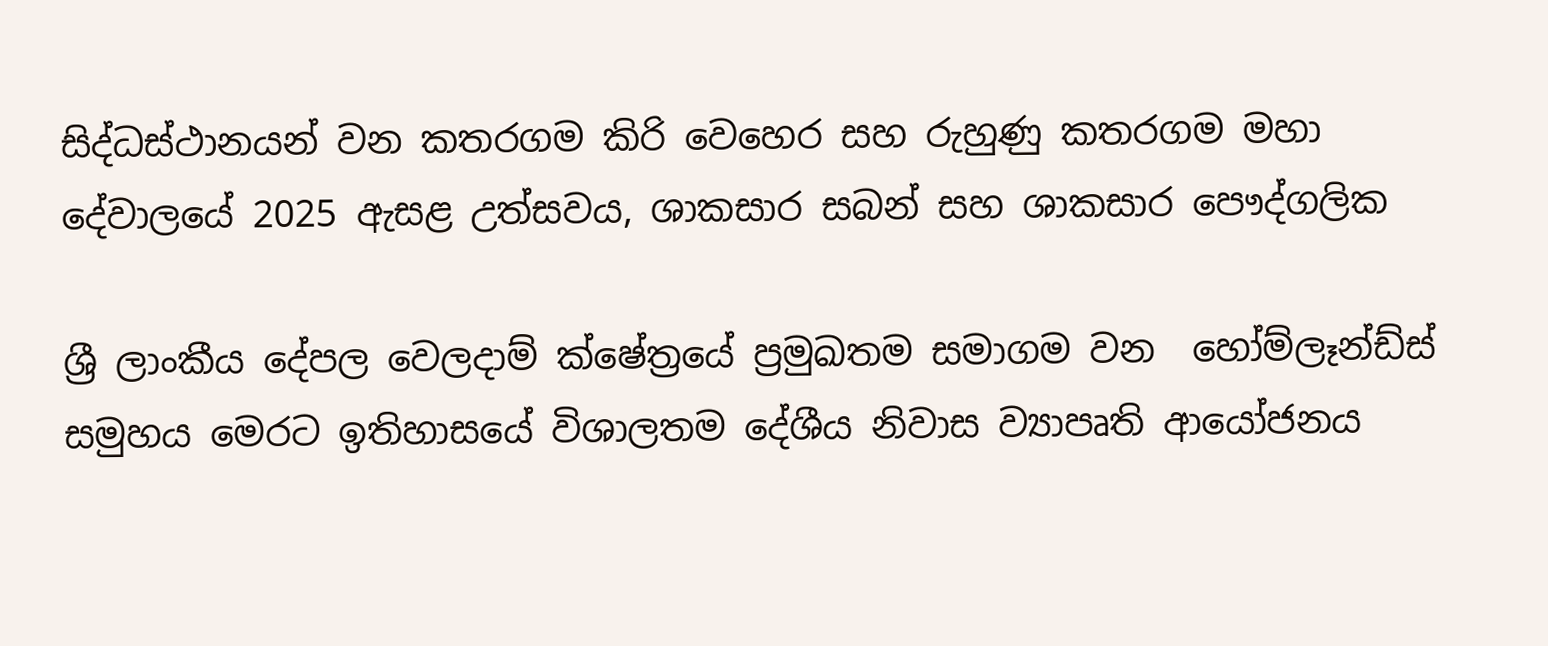සිද්ධස්ථානයන් වන කතරගම කිරි වෙහෙර සහ රුහුණු කතරගම මහා දේවාලයේ 2025 ඇසළ උත්සවය, ශාකසාර සබන් සහ ශාකසාර පෞද්ගලික

ශ්‍රී ලාංකීය දේපල වෙලදාම් ක්ෂේත්‍රයේ ප්‍රමුඛතම සමාගම වන  හෝම්ලෑන්ඩ්ස් සමුහය මෙරට ඉතිහාසයේ විශාලතම දේශීය නිවාස ව්‍යාපෘති ආයෝජනය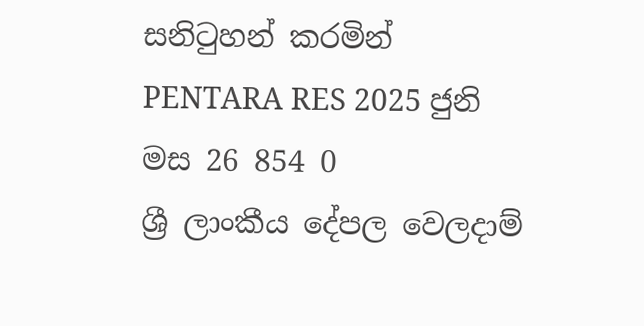සනිටුහන් කරමින් PENTARA RES 2025 ජුනි මස 26 854 0
ශ්‍රී ලාංකීය දේපල වෙලදාම්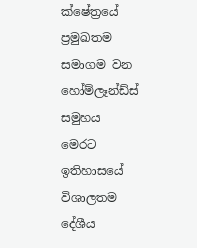ක්ෂේත්‍රයේ ප්‍රමුඛතම සමාගම වන හෝම්ලෑන්ඩ්ස් සමුහය මෙරට ඉතිහාසයේ විශාලතම දේශීය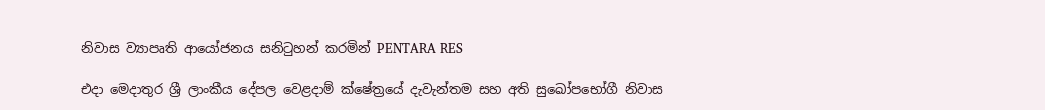නිවාස ව්‍යාපෘති ආයෝජනය සනිටුහන් කරමින් PENTARA RES

එදා මෙදාතුර ශ්‍රී ලාංකීය දේපල වෙළදාම් ක්ෂේත්‍රයේ දැවැන්තම සහ අති සුඛෝපභෝගී නිවාස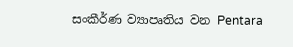සංකීර්ණ ව්‍යාපෘතිය වන Pentara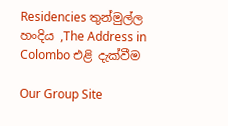Residencies තුන්මුල්ල හංදිය ,The Address in Colombo එළි දැක්වීම

Our Group Site